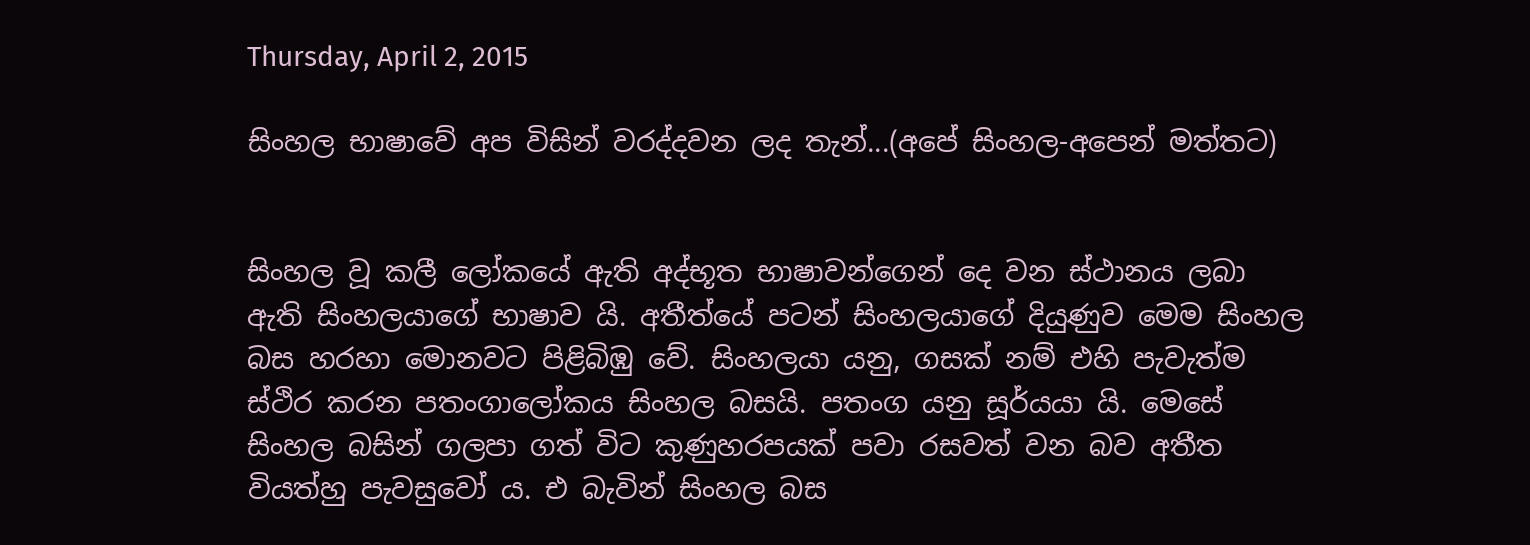Thursday, April 2, 2015

සිංහල භාෂාවේ අප විසින් වරද්දවන ලද තැන්...(අපේ සිංහල-අපෙන් මත්තට)


සිංහල වූ කලී ලෝකයේ ඇති අද්භූත භාෂාවන්ගෙන් දෙ වන ස්ථානය ලබා ඇති සිංහලයාගේ භාෂාව යි. අතීත්යේ පටන් සිංහලයාගේ දියුණුව මෙම සිංහල බස හරහා මොනවට පිළිබිඹු වේ. සිංහලයා යනු, ගසක් නම් එහි පැවැත්ම ස්ථිර කරන පතංගාලෝකය සිංහල බසයි. පතංග යනු සූර්යයා යි. මෙසේ සිංහල බසින් ගලපා ගත් විට කුණුහරපයක් පවා රසවත් වන බව අතීත වියත්හු පැවසුවෝ ය. එ බැවින් සිංහල බස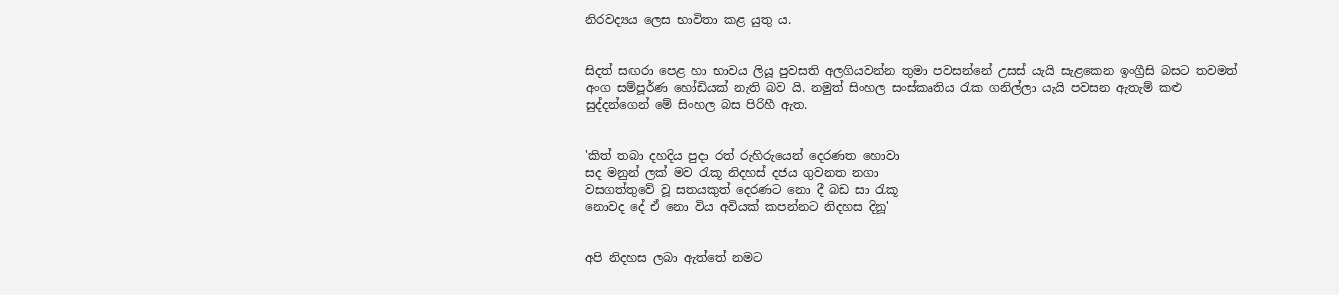නිරවද්‍යය ලෙස භාවිතා කළ යුතු ය.


සිදත් සඟරා පෙළ හා භාවය ලියූ පුවසති අලගියවන්න තුමා පවසන්නේ උසස් යැයි සැළකෙන ඉංග්‍රීසි බසට තවමත් අංග සම්පූර්ණ හෝඩියක් නැති බව යි. නමුත් සිංහල සංස්කෘතිය ‍රැක ගනිල්ලා යැයි පවසන ඇතැම් කළු සුද්දන්ගෙන් මේ සිංහල බස පිරිහී ඇත.


'කිත් තබා දහදිය පුදා රත් රුහිරුයෙන් දෙරණත හොවා
සද මනුන් ලක් මව ‍රැකූ නිදහස් දජය ගුවනත නගා
වසගත්තුවේ වූ සතයකුත් දෙරණට නො දී බඩ සා ‍රැකූ
නොවද දේ ඒ නො විය අවියක් කපන්නට නිදහස දිනූ'


අපි නිදහස ලබා ඇත්තේ නමට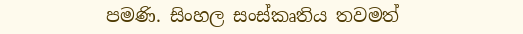පමණි. සිංහල සංස්කෘතිය තවමත්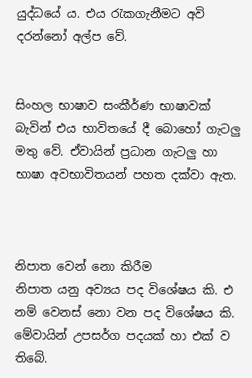යුද්ධයේ ය. එය ‍රැකගැනීමට අවි දරන්නෝ අල්ප වේ.


සිංහල භාෂාව සංකීර්ණ භාෂාවක් බැවින් එය භාවිතයේ දී බොහෝ ගැටලු මතු වේ. ඒවායින් ප්‍රධාන ගැටලු හා භාෂා අවභාවිතයන් පහත දක්වා ඇත.



නිපාත වෙන් නො කිරීම
නිපාත යනු අව්‍යය පද විශේෂය කි. එ නම් වෙනස් නො වන පද විශේෂය කි. මේවායින් උපසර්ග පදයක් හා එක් ව තිබේ.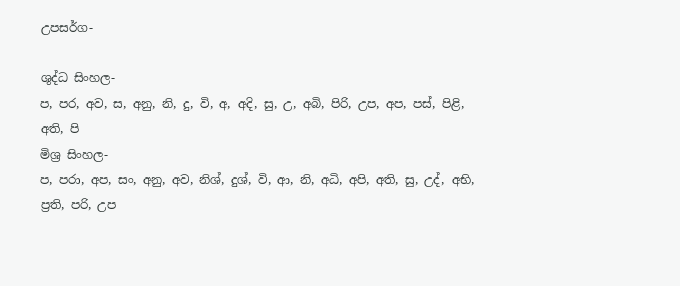උපසර්ග-

ශුද්ධ සිංහල-
ප, පර, අව, ස, අනු, නි, දු, වි, අ, අදි, සු, උ, අබි, පිරි, උප, අප, පස්, පිළි, අති, පි
මිශ්‍ර සිංහල-
ප, පරා, අප, සං, අනු, අව, නිශ්, දුශ්, වි, ආ, නි, අධි, අපි, අති, සු, උද්, අභි, ප්‍රති, පරි, උප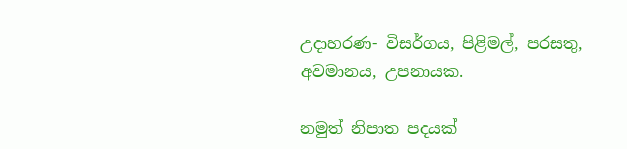උදාහරණ- විසර්ගය, පිළිමල්, පරසතු, අවමානය, උපනායක.

නමුත් නිපාත පදයක්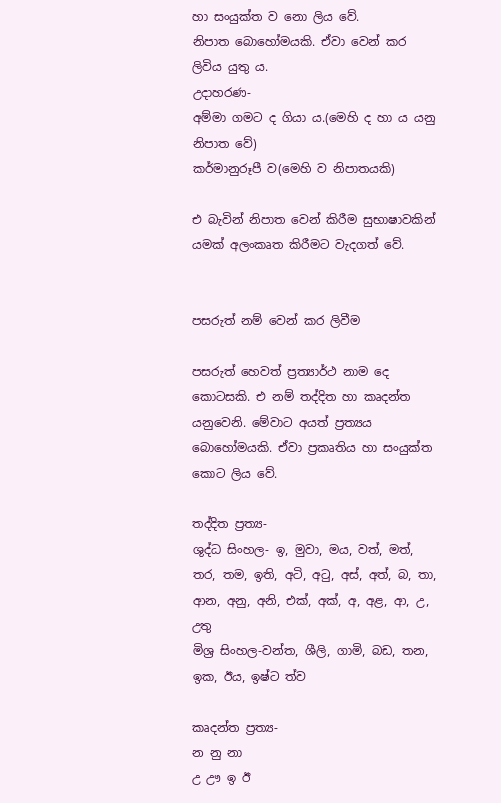හා සංයුක්ත ව නො ලිය වේ.
නිපාත බොහෝමයකි. ඒවා වෙන් කර ලිවිය යුතු ය.
උදාහරණ-
අම්මා ගමට ද ගියා ය.(මෙහි ද හා ය යනු නිපාත වේ)
කර්මානුරූපී ව(මෙහි ව නිපාතයකි)

එ බැවින් නිපාත වෙන් කිරීම සුභාෂාවකින් යමක් අලංකෘත කිරීමට වැදගත් වේ.


පසරුත් නම් වෙන් කර ලිවීම

පසරුත් හෙවත් ප්‍රත්‍යාර්ථ නාම දෙ කොටසකි. එ නම් තද්දිත හා කෘදන්ත යනුවෙනි. මේවාට අයත් ප්‍රත්‍යය බොහෝමයකි. ඒවා ප්‍රකෘතිය හා සංයුක්ත කොට ලිය වේ.

තද්දිත ප්‍රත්‍ය-
ශුද්ධ සිංහල- ඉ, මුවා, මය, වත්, මත්, තර, තම, ඉති, අටි, අ‍ටු, අස්, අත්, බ, තා, ආන, අනු, අනි, එක්, අක්, අ, අළ, ආ, උ, උතු
මිශ්‍ර සිංහල-වන්ත, ශීලි, ගාමි, බඩ, තන, ඉක, ඊය, ඉෂ්ට ත්ව

කෘදන්ත ප්‍රත්‍ය-
න නු නා
උ ඌ ඉ ඊ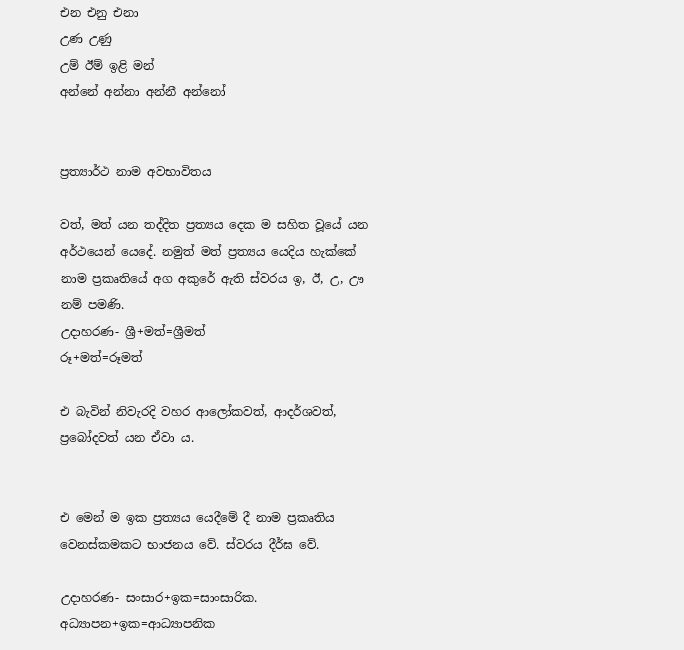එන එනු එනා
උණ උණු
උම් ඊම් ඉළි මන්
අන්නේ අන්නා අන්නී අන්නෝ


ප්‍රත්‍යාර්ථ නාම අවභාවිතය

වත්, මත් යන තද්දිත ප්‍රත්‍යය දෙක ම සහිත වූයේ යන අර්ථයෙන් යෙදේ. නමුත් මත් ප්‍රත්‍යය යෙදිය හැක්කේ නාම ප්‍රකෘතියේ අග අකුරේ ඇති ස්වරය ඉ, ඊ, උ, ඌ නම් පමණි.
උදාහරණ- ශ්‍රී+මත්=ශ්‍රීමත්
රූ+මත්=රූමත්

එ බැවින් නිවැරදි වහර ආලෝකවත්, ආදර්ශවත්, ප්‍රබෝදවත් යන ඒවා ය.


එ මෙන් ම ඉක ප්‍රත්‍යය යෙදීමේ දී නාම ප්‍රකෘතිය වෙනස්කමකට භාජනය වේ. ස්වරය දීර්ඝ වේ.

උදාහරණ- සංසාර+ඉක=සාංසාරික.
අධ්‍යාපන+ඉක=ආධ්‍යාපනික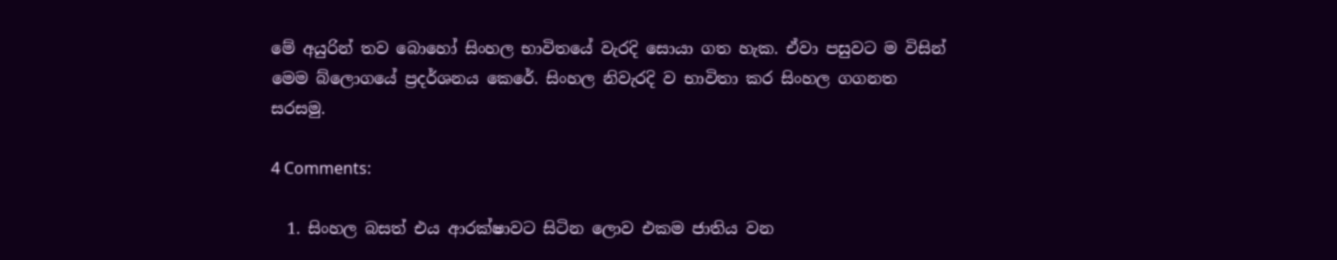මේ අයුරින් තව බොහෝ සිංහල භාවිතයේ වැරදි සොයා ගත හැක. ඒවා පසුවට ම විසින් මෙම බ්ලොගයේ ප්‍රදර්ශනය කෙරේ. සිංහල නිවැරදි ව භාවිතා කර සිංහල ගගනත සරසමු.

4 Comments:

  1. සිංහල බසත් එය ආරක්ෂාවට සිටින ලොව එකම ජාතිය වන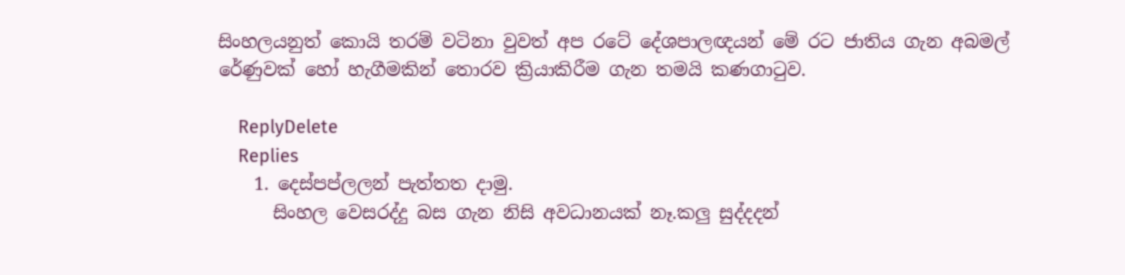සිංහලයනුත් කොයි තරම් වටිනා වුවත් අප රටේ දේශපාලඥයන් මේ රට ජාතිය ගැන අබමල් රේණුවක් හෝ හැගීමකින් තොරව ක්‍රියාකිරීම ගැන තමයි කණගාටුව.

    ReplyDelete
    Replies
    1. දෙස්පප්ලලන් පැත්තත දාමු.
      සිංහල වෙසරද්දු බස ගැන නිසි අවධානයක් නෑ.කලු සුද්දදන්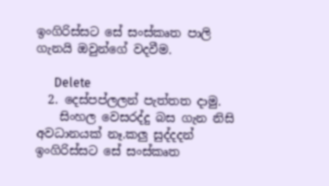ඉංගිරිස්සට සේ සංස්කෘත පාලි ගැනයි ඔවුන්ගේ වදවීම.

      Delete
  2. දෙස්පප්ලලන් පැත්තත දාමු.
    සිංහල වෙසරද්දු බස ගැන නිසි අවධානයක් නෑ.කලු සුද්දදන් ඉංගිරිස්සට සේ සංස්කෘත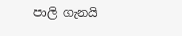පාලි ගැනයි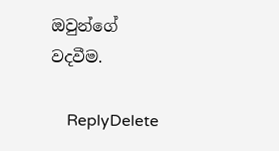ඔවුන්ගේ වදවීම.

    ReplyDelete